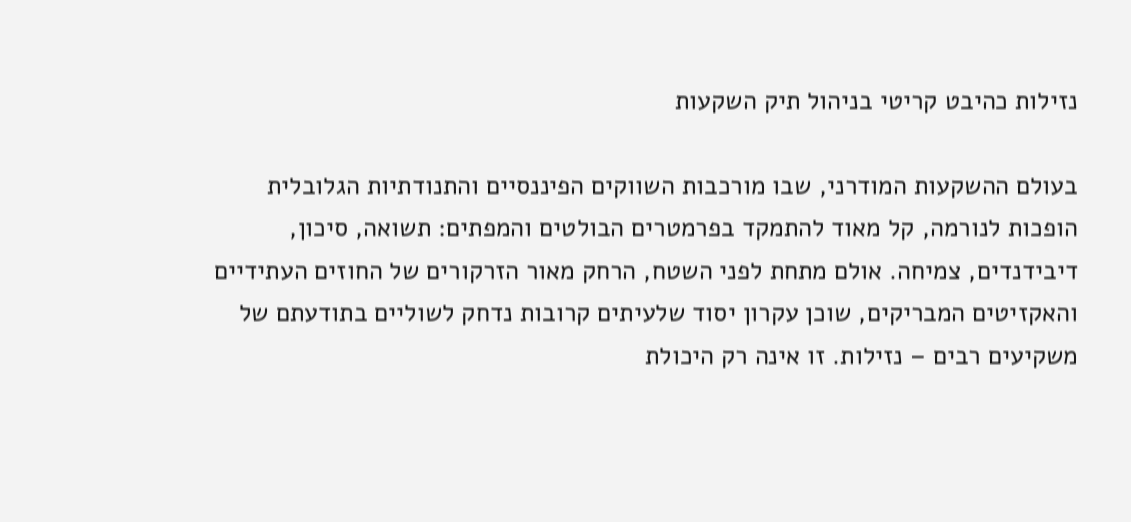נזילות כהיבט קריטי בניהול תיק השקעות

בעולם ההשקעות המודרני, שבו מורכבות השווקים הפיננסיים והתנודתיות הגלובלית הופכות לנורמה, קל מאוד להתמקד בפרמטרים הבולטים והמפתים: תשואה, סיכון, דיבידנדים, צמיחה. אולם מתחת לפני השטח, הרחק מאור הזרקורים של החוזים העתידיים והאקזיטים המבריקים, שוכן עקרון יסוד שלעיתים קרובות נדחק לשוליים בתודעתם של משקיעים רבים – נזילות. זו אינה רק היכולת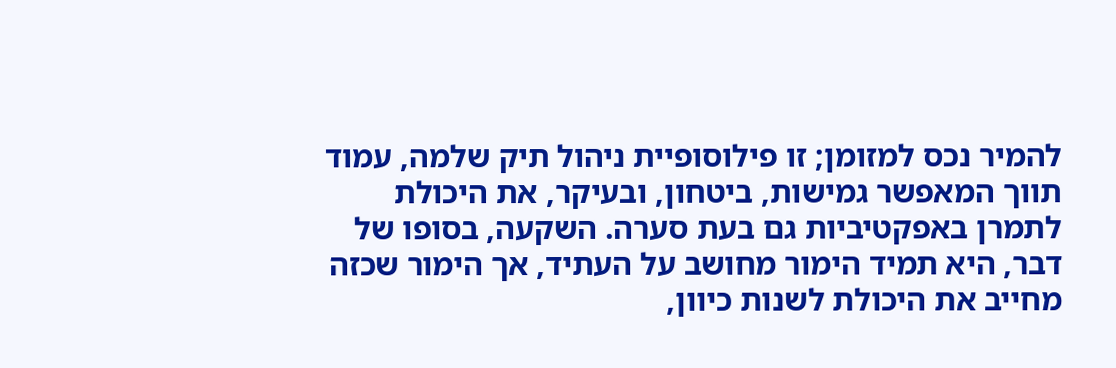להמיר נכס למזומן; זו פילוסופיית ניהול תיק שלמה, עמוד תווך המאפשר גמישות, ביטחון, ובעיקר, את היכולת לתמרן באפקטיביות גם בעת סערה. השקעה, בסופו של דבר, היא תמיד הימור מחושב על העתיד, אך הימור שכזה מחייב את היכולת לשנות כיוון,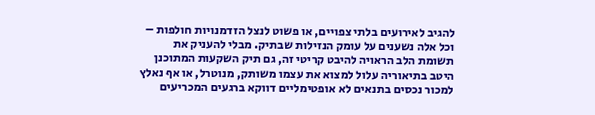להגיב לאירועים בלתי צפויים, או פשוט לנצל הזדמנויות חולפות – וכל אלה נשענים על עומק הנזילות שבתיק. מבלי להעניק את תשומת הלב הראויה להיבט קריטי זה, גם תיק השקעות המתוכנן היטב בתיאוריה עלול למצוא את עצמו משותק, מנוטרל, או אף נאלץ למכור נכסים בתנאים לא אופטימליים דווקא ברגעים המכריעים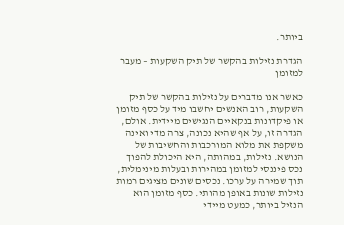ביותר.

הגדרת נזילות בהקשר של תיק השקעות – מעבר למזומן

כאשר אנו מדברים על נזילות בהקשר של תיק השקעות, רוב האנשים יחשבו מיד על כסף מזומן או פיקדונות בנקאיים הנגישים מיידית. אולם, הגדרה זו, על אף שהיא נכונה, צרה מדי ואינה משקפת את מלוא המורכבות והחשיבות של הנושא. נזילות, במהותה, היא היכולת להפוך נכס פיננסי למזומן במהירות ובעלות מינימלית, תוך שמירה על ערכו. נכסים שונים מציגים רמות נזילות שונות באופן מהותי. כסף מזומן הוא הנזיל ביותר, כמעט מיידי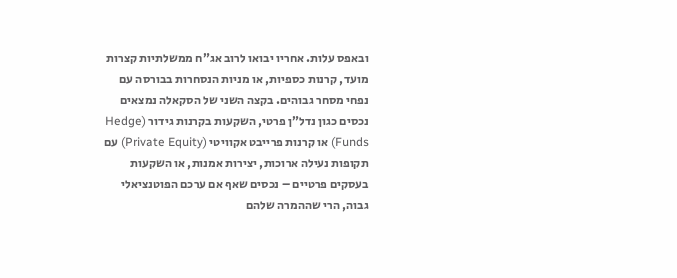ובאפס עלות. אחריו יבואו לרוב אג”ח ממשלתיות קצרות מועד, קרנות כספיות, או מניות הנסחרות בבורסה עם נפחי מסחר גבוהים. בקצה השני של הסקאלה נמצאים נכסים כגון נדל”ן פרטי, השקעות בקרנות גידור (Hedge Funds) או קרנות פרייבט אקוויטי (Private Equity) עם תקופות נעילה ארוכות, יצירות אמנות, או השקעות בעסקים פרטיים – נכסים שאף אם ערכם הפוטנציאלי גבוה, הרי שההמרה שלהם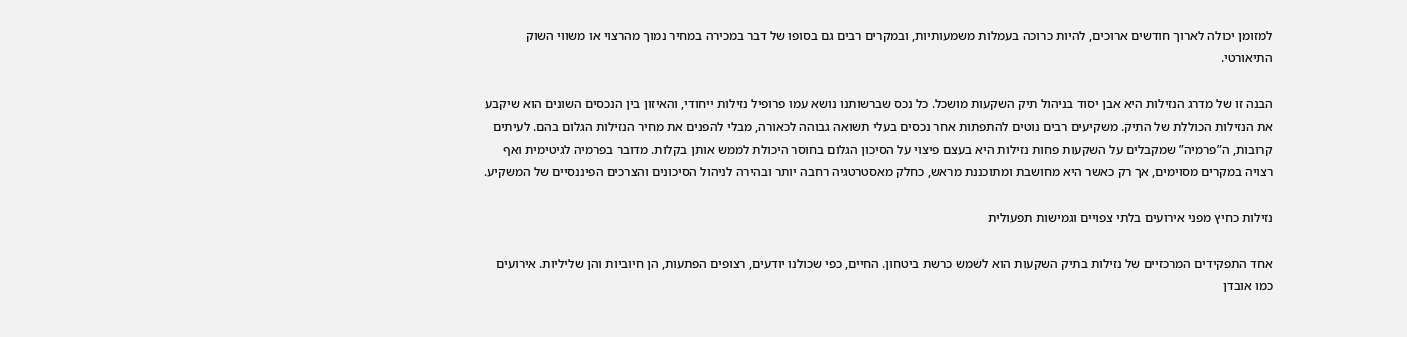למזומן יכולה לארוך חודשים ארוכים, להיות כרוכה בעמלות משמעותיות, ובמקרים רבים גם בסופו של דבר במכירה במחיר נמוך מהרצוי או משווי השוק התיאורטי.

הבנה זו של מדרג הנזילות היא אבן יסוד בניהול תיק השקעות מושכל. כל נכס שברשותנו נושא עמו פרופיל נזילות ייחודי, והאיזון בין הנכסים השונים הוא שיקבע את הנזילות הכוללת של התיק. משקיעים רבים נוטים להתפתות אחר נכסים בעלי תשואה גבוהה לכאורה, מבלי להפנים את מחיר הנזילות הגלום בהם. לעיתים קרובות, ה”פרמיה” שמקבלים על השקעות פחות נזילות היא בעצם פיצוי על הסיכון הגלום בחוסר היכולת לממש אותן בקלות. מדובר בפרמיה לגיטימית ואף רצויה במקרים מסוימים, אך רק כאשר היא מחושבת ומתוכננת מראש, כחלק מאסטרטגיה רחבה יותר ובהירה לניהול הסיכונים והצרכים הפיננסיים של המשקיע.

נזילות כחיץ מפני אירועים בלתי צפויים וגמישות תפעולית

אחד התפקידים המרכזיים של נזילות בתיק השקעות הוא לשמש כרשת ביטחון. החיים, כפי שכולנו יודעים, רצופים הפתעות, הן חיוביות והן שליליות. אירועים כמו אובדן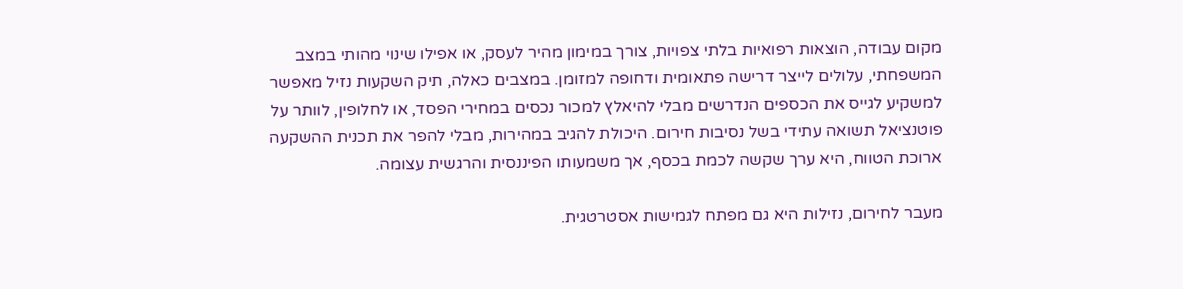מקום עבודה, הוצאות רפואיות בלתי צפויות, צורך במימון מהיר לעסק, או אפילו שינוי מהותי במצב המשפחתי, עלולים לייצר דרישה פתאומית ודחופה למזומן. במצבים כאלה, תיק השקעות נזיל מאפשר למשקיע לגייס את הכספים הנדרשים מבלי להיאלץ למכור נכסים במחירי הפסד, או לחלופין, לוותר על פוטנציאל תשואה עתידי בשל נסיבות חירום. היכולת להגיב במהירות, מבלי להפר את תכנית ההשקעה ארוכת הטווח, היא ערך שקשה לכמת בכסף, אך משמעותו הפיננסית והרגשית עצומה.

מעבר לחירום, נזילות היא גם מפתח לגמישות אסטרטגית.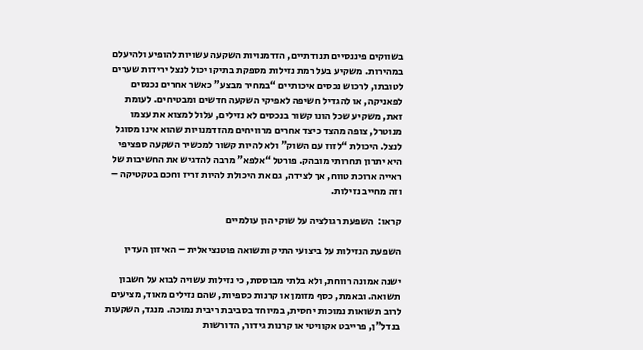בשווקים פיננסיים תנודתיים, הזדמנויות השקעה עשויות להופיע ולהיעלם במהירות. משקיע בעל רמת נזילות מספקת בתיקו יכול לנצל ירידות שערים לטובתו, לרכוש נכסים איכותיים “במחיר מבצע” כאשר אחרים נכנסים לפאניקה, או להגדיל חשיפה לאפיקי השקעה חדשים ומבטיחים. לעומת זאת, משקיע שכל הונו קשור בנכסים לא נזילים, עלול למצוא את עצמו מנוטרל, צופה מהצד כיצד אחרים מרוויחים מהזדמנויות שהוא אינו מסוגל לנצל. היכולת “לזוז עם השוק” ולא להיות קשור למכשיר השקעה ספציפי היא יתרון תחרותי מובהק. פורטל “אלפא” מרבה להדגיש את החשיבות של ראייה ארוכת טווח, אך לצידה, גם את היכולת להיות זריז וחכם בטקטיקה – וזה מחייב נזילות.

קראו:  השפעת רגולציה על שוקי הון עולמיים

השפעת הנזילות על ביצועי התיק ותשואה פוטנציאלית – האיזון העדין

ישנה אמונה רווחת, ולא בלתי מבוססת, כי נזילות עשויה לבוא על חשבון תשואה. ובאמת, כסף מזומן או קרנות כספיות, שהם נזילים מאוד, מציעים לרוב תשואות נמוכות יחסית, במיוחד בסביבת ריבית נמוכה. מנגד, השקעות בנדל”ן, פרייבט אקוויטי או קרנות גידור, הדורשות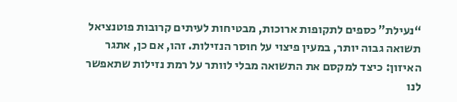“נעילת” כספים לתקופות ארוכות, מבטיחות לעיתים קרובות פוטנציאל תשואה גבוה יותר, במעין פיצוי על חוסר הנזילות. זהו, אם כן, אתגר האיזון: כיצד למקסם את התשואה מבלי לוותר על רמת נזילות שתאפשר לנו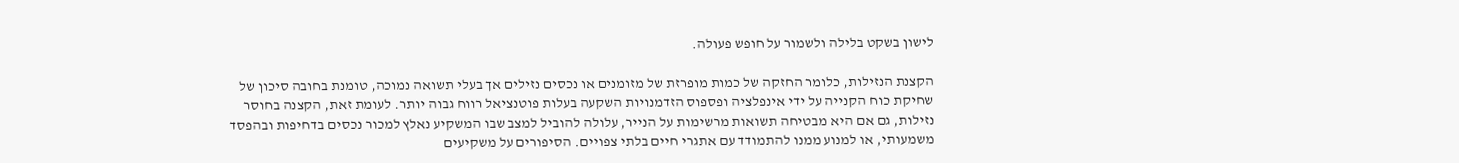לישון בשקט בלילה ולשמור על חופש פעולה.

הקצנת הנזילות, כלומר החזקה של כמות מופרזת של מזומנים או נכסים נזילים אך בעלי תשואה נמוכה, טומנת בחובה סיכון של שחיקת כוח הקנייה על ידי אינפלציה ופספוס הזדמנויות השקעה בעלות פוטנציאל רווח גבוה יותר. לעומת זאת, הקצנה בחוסר נזילות, גם אם היא מבטיחה תשואות מרשימות על הנייר, עלולה להוביל למצב שבו המשקיע נאלץ למכור נכסים בדחיפות ובהפסד משמעותי, או למנוע ממנו להתמודד עם אתגרי חיים בלתי צפויים. הסיפורים על משקיעים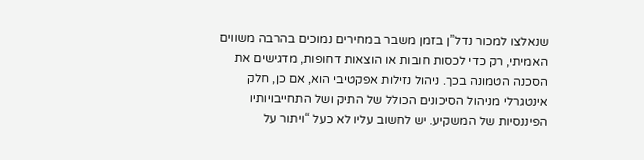שנאלצו למכור נדל”ן בזמן משבר במחירים נמוכים בהרבה משווים האמיתי, רק כדי לכסות חובות או הוצאות דחופות, מדגישים את הסכנה הטמונה בכך. ניהול נזילות אפקטיבי הוא, אם כן, חלק אינטגרלי מניהול הסיכונים הכולל של התיק ושל התחייבויותיו הפיננסיות של המשקיע. יש לחשוב עליו לא כעל “ויתור על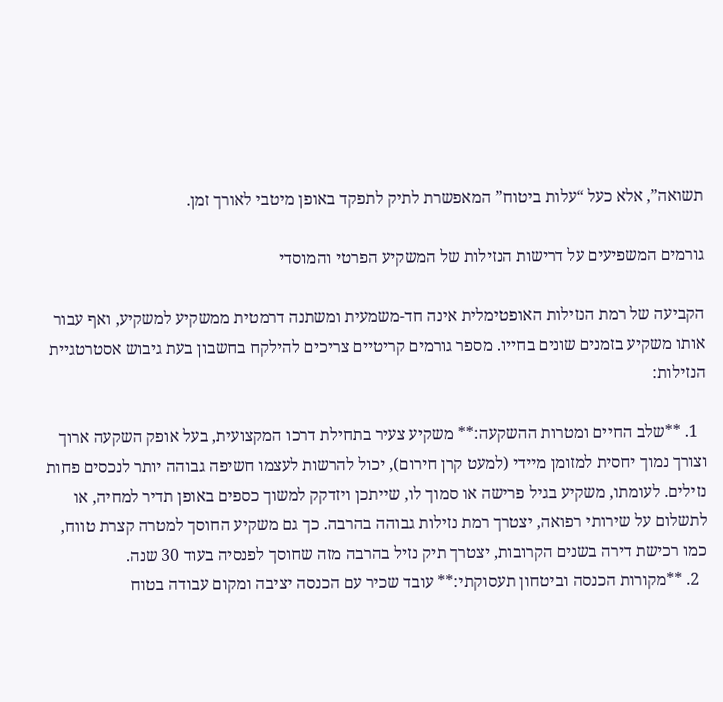תשואה”, אלא כעל “עלות ביטוח” המאפשרת לתיק לתפקד באופן מיטבי לאורך זמן.

גורמים המשפיעים על דרישות הנזילות של המשקיע הפרטי והמוסדי

הקביעה של רמת הנזילות האופטימלית אינה חד-משמעית ומשתנה דרמטית ממשקיע למשקיע, ואף עבור אותו משקיע בזמנים שונים בחייו. מספר גורמים קריטיים צריכים להילקח בחשבון בעת גיבוש אסטרטגיית הנזילות:

  1. **שלב החיים ומטרות ההשקעה:** משקיע צעיר בתחילת דרכו המקצועית, בעל אופק השקעה ארוך וצורך נמוך יחסית למזומן מיידי (למעט קרן חירום), יכול להרשות לעצמו חשיפה גבוהה יותר לנכסים פחות נזילים. לעומתו, משקיע בגיל פרישה או סמוך לו, שייתכן ויזדקק למשוך כספים באופן תדיר למחיה, או לתשלום על שירותי רפואה, יצטרך רמת נזילות גבוהה בהרבה. כך גם משקיע החוסך למטרה קצרת טווח, כמו רכישת דירה בשנים הקרובות, יצטרך תיק נזיל בהרבה מזה שחוסך לפנסיה בעוד 30 שנה.
  2. **מקורות הכנסה וביטחון תעסוקתי:** עובד שכיר עם הכנסה יציבה ומקום עבודה בטוח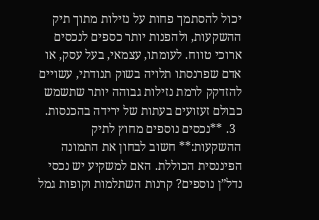יכול להסתמך פחות על נזילות מתוך תיק ההשקעות, ולהפנות יותר כספים לנכסים ארוכי טווח. לעומתו, עצמאי, בעל עסק, או אדם שפרנסתו תלויה בשוק תנודתי, עשויים להזדקק לרמת נזילות גבוהה יותר שתשמש כבולם זעזועים בעתות של ירידה בהכנסות.
  3. **נכסים נוספים מחוץ לתיק ההשקעות:** חשוב לבחון את התמונה הפיננסית הכוללת. האם למשקיע יש נכסי נדל”ן נוספים? קרנות השתלמות וקופות גמל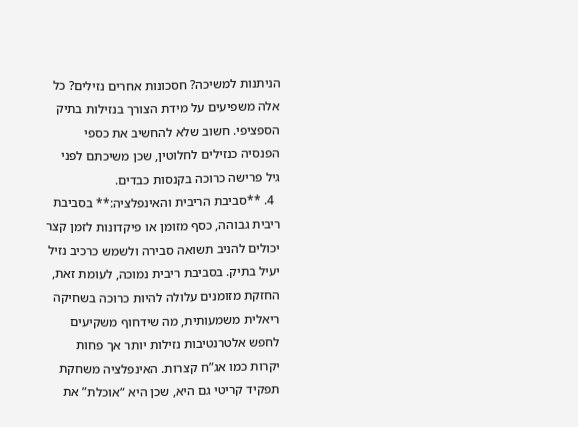הניתנות למשיכה? חסכונות אחרים נזילים? כל אלה משפיעים על מידת הצורך בנזילות בתיק הספציפי. חשוב שלא להחשיב את כספי הפנסיה כנזילים לחלוטין, שכן משיכתם לפני גיל פרישה כרוכה בקנסות כבדים.
  4. **סביבת הריבית והאינפלציה:** בסביבת ריבית גבוהה, כסף מזומן או פיקדונות לזמן קצר יכולים להניב תשואה סבירה ולשמש כרכיב נזיל יעיל בתיק. בסביבת ריבית נמוכה, לעומת זאת, החזקת מזומנים עלולה להיות כרוכה בשחיקה ריאלית משמעותית, מה שידחוף משקיעים לחפש אלטרנטיבות נזילות יותר אך פחות יקרות כמו אג”ח קצרות. האינפלציה משחקת תפקיד קריטי גם היא, שכן היא “אוכלת” את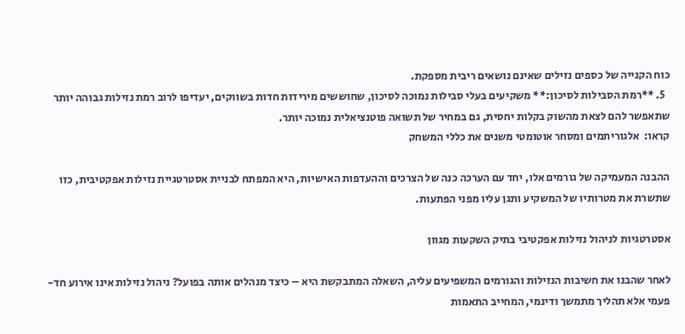כוח הקנייה של כספים נזילים שאינם נושאים ריבית מספקת.
  5. **רמת הסבילות לסיכון:** משקיעים בעלי סבילות נמוכה לסיכון, שחוששים מירידות חדות בשווקים, יעדיפו לרוב רמת נזילות גבוהה יותר שתאפשר להם לצאת מהשוק בקלות יחסית, גם במחיר של תשואה פוטנציאלית נמוכה יותר.
קראו:  אלגוריתמים ומסחר אוטומטי משנים את כללי המשחק

ההבנה המעמיקה של גורמים אלו, יחד עם הערכה כנה של הצרכים וההעדפות האישיות, היא המפתח לבניית אסטרטגיית נזילות אפקטיבית, כזו שתשרת את מטרותיו של המשקיע ותגן עליו מפני הפתעות.

אסטרטגיות לניהול נזילות אפקטיבי בתיק השקעות מגוון

לאחר שהבנו את חשיבות הנזילות והגורמים המשפיעים עליה, השאלה המתבקשת היא – כיצד מנהלים אותה בפועל? ניהול נזילות אינו אירוע חד-פעמי אלא תהליך מתמשך ודינמי, המחייב התאמות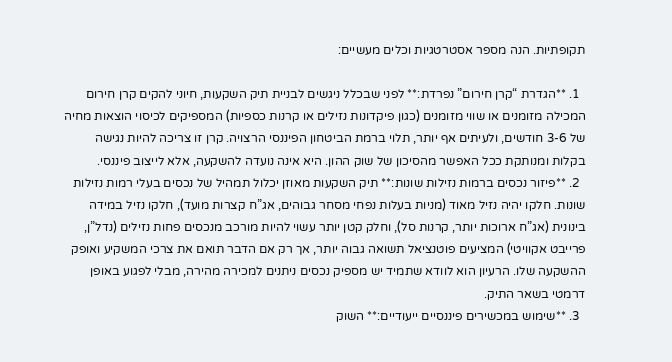תקופתיות. הנה מספר אסטרטגיות וכלים מעשיים:

  1. **הגדרת “קרן חירום” נפרדת:** לפני שבכלל ניגשים לבניית תיק השקעות, חיוני להקים קרן חירום המכילה מזומנים או שווי מזומנים (כגון פיקדונות נזילים או קרנות כספיות) המספיקים לכיסוי הוצאות מחיה של 3-6 חודשים, ולעיתים אף יותר, תלוי ברמת הביטחון הפיננסי הרצויה. קרן זו צריכה להיות נגישה בקלות ומנותקת ככל האפשר מהסיכון של שוק ההון. היא אינה נועדה להשקעה, אלא לייצוב פיננסי.
  2. **פיזור נכסים ברמות נזילות שונות:** תיק השקעות מאוזן יכלול תמהיל של נכסים בעלי רמות נזילות שונות. חלקו יהיה נזיל מאוד (מניות בעלות נפחי מסחר גבוהים, אג”ח קצרות מועד), חלקו נזיל במידה בינונית (אג”ח ארוכות יותר, קרנות סל), וחלק קטן יותר עשוי להיות מורכב מנכסים פחות נזילים (נדל”ן, פרייבט אקוויטי) המציעים פוטנציאל תשואה גבוה יותר, אך רק אם הדבר תואם את צרכי המשקיע ואופק ההשקעה שלו. הרעיון הוא לוודא שתמיד יש מספיק נכסים ניתנים למכירה מהירה, מבלי לפגוע באופן דרמטי בשאר התיק.
  3. **שימוש במכשירים פיננסיים ייעודיים:** השוק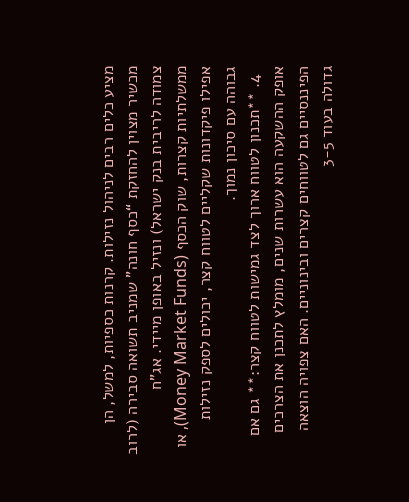מציע כלים רבים לניהול נזילות. קרנות כספיות, למשל, הן מכשיר מצוין להחזקת “כסף חונה” שמניב תשואה סבירה (לרוב צמודה לריבית בנק ישראל) ונזיל באופן מיידי. אג”ח ממשלתיות קצרות, שוק הכסף (Money Market Funds), או אפילו פיקדונות שקליים לטווח קצר, יכולים לספק נזילות גבוהה עם סיכון נמוך.
  4. **תכנון לטווח ארוך לצד גמישות לטווח קצר:** גם אם אופק ההשקעה הוא עשרות שנים, מומלץ לתכנן את הצרכים הפיננסיים גם לטווחים קצרים ובינוניים. האם צפויה הוצאה גדולה בעוד 3-5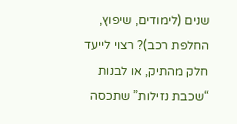שנים (לימודים, שיפוץ, החלפת רכב)? רצוי לייעד חלק מהתיק, או לבנות “שכבת נזילות” שתכסה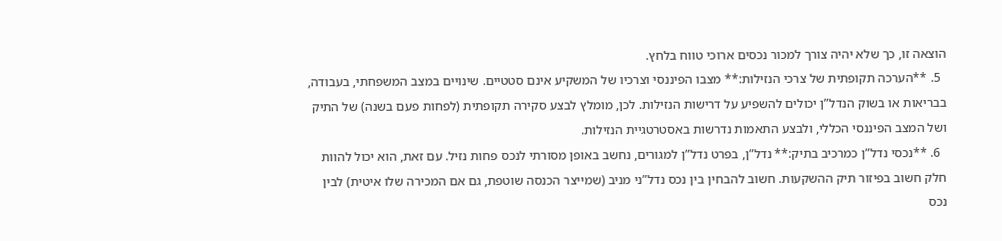הוצאה זו, כך שלא יהיה צורך למכור נכסים ארוכי טווח בלחץ.
  5. **הערכה תקופתית של צרכי הנזילות:** מצבו הפיננסי וצרכיו של המשקיע אינם סטטיים. שינויים במצב המשפחתי, בעבודה, בבריאות או בשוק הנדל”ן יכולים להשפיע על דרישות הנזילות. לכן, מומלץ לבצע סקירה תקופתית (לפחות פעם בשנה) של התיק ושל המצב הפיננסי הכללי, ולבצע התאמות נדרשות באסטרטגיית הנזילות.
  6. **נכסי נדל”ן כמרכיב בתיק:** נדל”ן, בפרט נדל”ן למגורים, נחשב באופן מסורתי לנכס פחות נזיל. עם זאת, הוא יכול להוות חלק חשוב בפיזור תיק ההשקעות. חשוב להבחין בין נכס נדל”ני מניב (שמייצר הכנסה שוטפת, גם אם המכירה שלו איטית) לבין נכס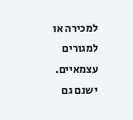למכירה או למגורים עצמאיים. ישנם גם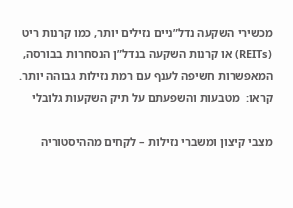מכשירי השקעה נדל”ניים נזילים יותר, כמו קרנות ריט (REITs) או קרנות השקעה בנדל”ן הנסחרות בבורסה, המאפשרות חשיפה לענף עם רמת נזילות גבוהה יותר.
קראו:  מטבעות והשפעתם על תיק השקעות גלובלי

מצבי קיצון ומשברי נזילות – לקחים מההיסטוריה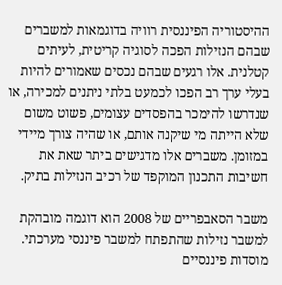ההיסטוריה הפיננסית רוויה בדוגמאות למשברים שבהם הנזילות הפכה לסוגיה קריטית, לעיתים קטלנית. אלו רגעים שבהם נכסים שאמורים להיות בעלי ערך רב הפכו לכמעט בלתי ניתנים למכירה, או שנדרשו להימכר בהפסדים עצומים, פשוט משום שלא הייתה מי שיקנה אותם, או שהיה צורך מיידי במזומן. משברים אלו מדגישים ביתר שאת את חשיבות התכנון המוקפד של רכיב הנזילות בתיק.

משבר הסאבפריים של 2008 הוא דוגמה מובהקת למשבר נזילות שהתפתח למשבר פיננסי מערכתי. מוסדות פיננסיים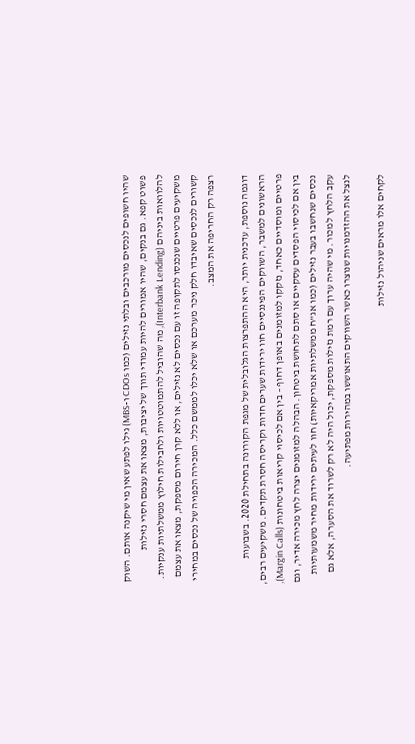שהיו חשופים לנכסים מורכבים ובלתי נזילים (כמו CDOs ו-MBS) גילו לפתע שאין מי שיקנה אותם. השוק פשוט קפא. גם בנקים, שהיו אמורים להיות עמודי תווך של יציבות, מצאו את עצמם חסרי נזילות להלוואות ביניהם (Interbank Lending), מה שהוביל להתמוטטויות ולחבילות חילוץ ממשלתיות ענקיות. משקיעים פרטיים שנכנסו לתקופה זו עם נכסים לא נזילים, או ללא קרן חירום מספקת, מצאו את עצמם קשורים לנכסים שאיבדו חלק ניכר מערכם או שלא יכלו לממשם כלל. המכירה הכפויה של נכסים במחירי רצפה רק החריפה את המצב.

דוגמה נוספת, עדכנית יותר, היא ההתפרצות הגלובלית של מגפת הקורונה בתחילת 2020. בשבועות הראשונים למשבר, השווקים הפיננסיים חוו ירידות שערים חדות וקריסה חסרת תקדים. משקיעים רבים, פרטיים ומוסדיים כאחד, נזקקו למזומנים באופן דחוף – בין אם לכיסוי קריאות ביטחונות (Margin Calls), בין אם לכיסוי הפסדים עסקיים או סתם לתחושת ביטחון. הבהלה למזומנים יצרה לחץ מכירה אדיר, וגם נכסים שנחשבו בעבר נזילים (כמו אג”ח ממשלתיות אמריקאיות) חוו לעיתים ירידות מחיר משמעותיות עקב הלחץ למכור. מי שהיה ערוך עם רמת נזילות מספקת, יכול היה לא רק לשרוד את הסערה, אלא גם לנצל את ההזדמנויות שנוצרו כאשר השווקים התאוששו במהירות מפתיעה.

לקחים אלו מראים שניהול נזילות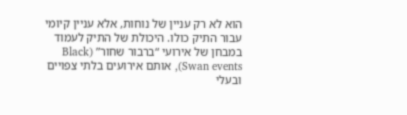הוא לא רק עניין של נוחות, אלא עניין קיומי עבור התיק כולו. היכולת של התיק לעמוד במבחן של אירועי “ברבור שחור” (Black Swan events), אותם אירועים בלתי צפויים ובעלי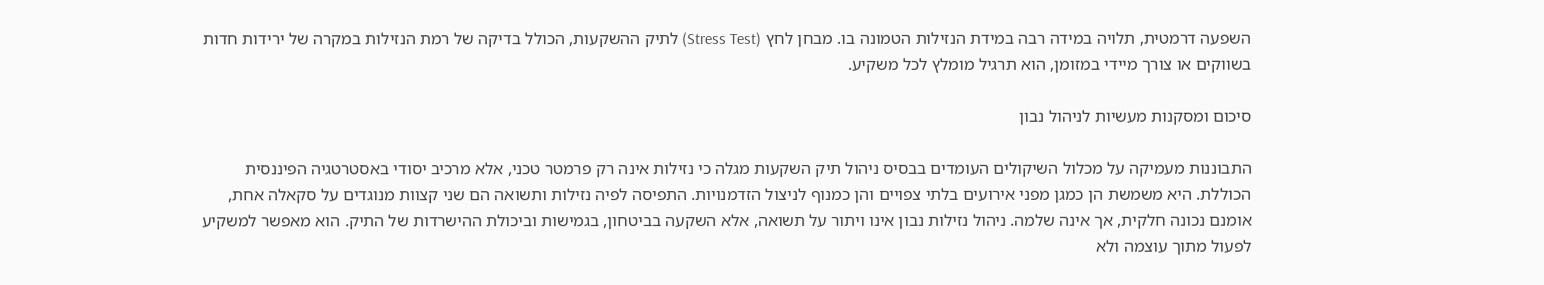השפעה דרמטית, תלויה במידה רבה במידת הנזילות הטמונה בו. מבחן לחץ (Stress Test) לתיק ההשקעות, הכולל בדיקה של רמת הנזילות במקרה של ירידות חדות בשווקים או צורך מיידי במזומן, הוא תרגיל מומלץ לכל משקיע.

סיכום ומסקנות מעשיות לניהול נבון

התבוננות מעמיקה על מכלול השיקולים העומדים בבסיס ניהול תיק השקעות מגלה כי נזילות אינה רק פרמטר טכני, אלא מרכיב יסודי באסטרטגיה הפיננסית הכוללת. היא משמשת הן כמגן מפני אירועים בלתי צפויים והן כמנוף לניצול הזדמנויות. התפיסה לפיה נזילות ותשואה הם שני קצוות מנוגדים על סקאלה אחת, אומנם נכונה חלקית, אך אינה שלמה. ניהול נזילות נבון אינו ויתור על תשואה, אלא השקעה בביטחון, בגמישות וביכולת ההישרדות של התיק. הוא מאפשר למשקיע לפעול מתוך עוצמה ולא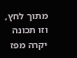מתוך לחץ, וזו תכונה יקרה מפז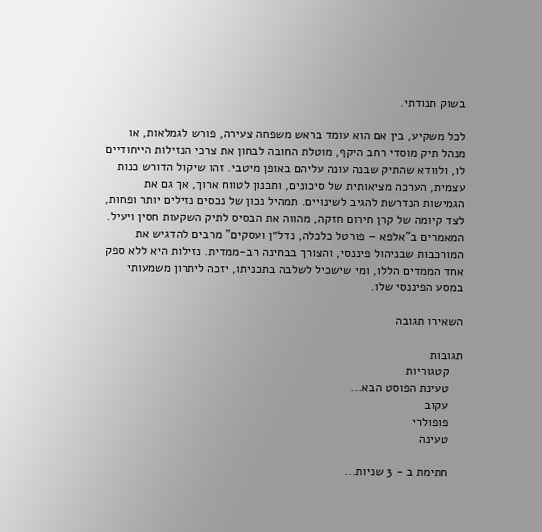בשוק תנודתי.

לכל משקיע, בין אם הוא עומד בראש משפחה צעירה, פורש לגמלאות, או מנהל תיק מוסדי רחב היקף, מוטלת החובה לבחון את צרכי הנזילות הייחודיים לו, ולוודא שהתיק שבנה עונה עליהם באופן מיטבי. זהו שיקול הדורש כנות עצמית, הערכה מציאותית של סיכונים, ותכנון לטווח ארוך, אך גם את הגמישות הנדרשת להגיב לשינויים. תמהיל נכון של נכסים נזילים יותר ופחות, לצד קיומה של קרן חירום חזקה, מהווה את הבסיס לתיק השקעות חסין ויעיל. המאמרים ב”אלפא – פורטל כלכלה, נדל״ן ועסקים” מרבים להדגיש את המורכבות שבניהול פיננסי, והצורך בבחינה רב-ממדית. נזילות היא ללא ספק אחד הממדים הללו, ומי שישכיל לשלבה בתכניתו, יזכה ליתרון משמעותי במסע הפיננסי שלו.

השאירו תגובה

תגובות
    קטגוריות
    טעינת הפוסט הבא...
    עקוב
    פופולרי
    טעינה

    חתימת ב - 3 שניות...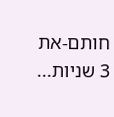חותם-את 3 שניות...